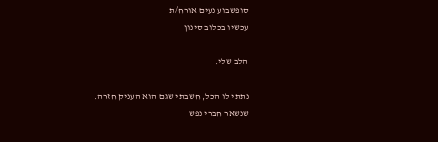סופשבוע נעים אורח/ת
עכשיו בכלוב סינון

הלב שלי.

נתתי לו הכל, חשבתי שגם הוא העניק חזרה.
שנשאר חברי נפש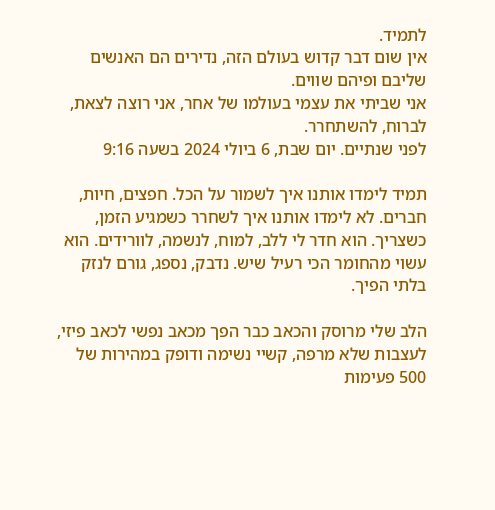לתמיד.
אין שום דבר קדוש בעולם הזה, נדירים הם האנשים שליבם ופיהם שווים.
אני שביתי את עצמי בעולמו של אחר, אני רוצה לצאת, לברוח, להשתחרר.
לפני שנתיים. יום שבת, 6 ביולי 2024 בשעה 9:16

תמיד לימדו אותנו איך לשמור על הכל. חפצים, חיות, חברים. לא לימדו אותנו איך לשחרר כשמגיע הזמן, כשצריך. הוא חדר לי ללב, למוח, לנשמה, לוורידים. הוא עשוי מהחומר הכי רעיל שיש. נדבק, נספג, גורם לנזק בלתי הפיך.

הלב שלי מרוסק והכאב כבר הפך מכאב נפשי לכאב פיזי, לעצבות שלא מרפה, קשיי נשימה ודופק במהירות של 500 פעימות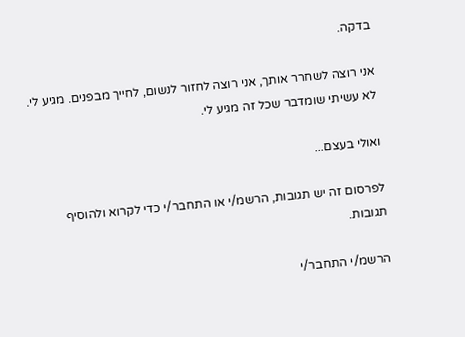בדקה.

אני רוצה לשחרר אותך, אני רוצה לחזור לנשום, לחייך מבפנים. מגיע לי. לא עשיתי שומדבר שכל זה מגיע לי.

ואולי בעצם...

לפרסום זה יש תגובות, הרשמ/י או התחבר/י כדי לקרוא ולהוסיף תגובות.

הרשמ/י התחבר/י